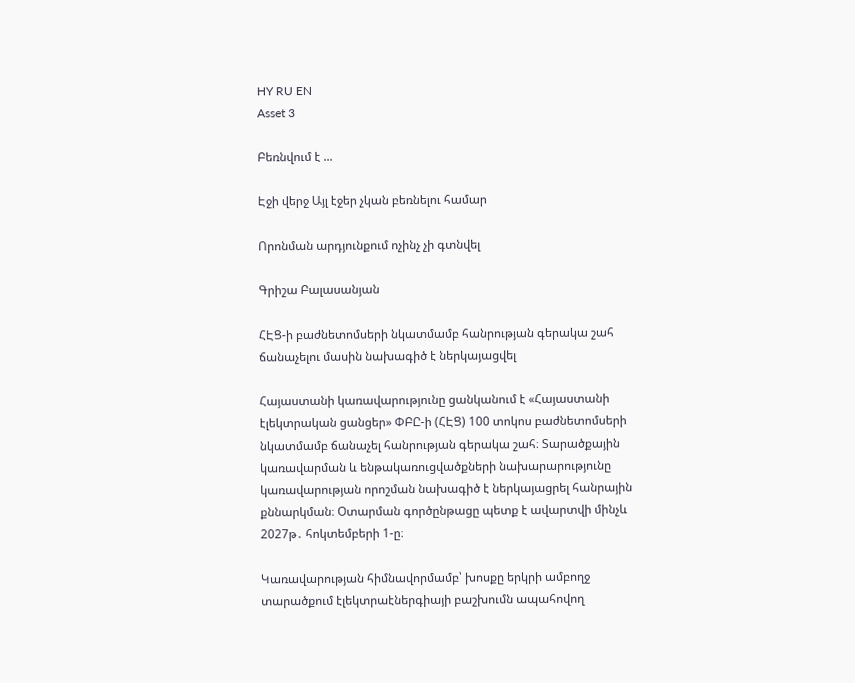HY RU EN
Asset 3

Բեռնվում է ...

Էջի վերջ Այլ էջեր չկան բեռնելու համար

Որոնման արդյունքում ոչինչ չի գտնվել

Գրիշա Բալասանյան

ՀԷՑ-ի բաժնետոմսերի նկատմամբ հանրության գերակա շահ ճանաչելու մասին նախագիծ է ներկայացվել

Հայաստանի կառավարությունը ցանկանում է «Հայաստանի էլեկտրական ցանցեր» ՓԲԸ-ի (ՀԷՑ) 100 տոկոս բաժնետոմսերի նկատմամբ ճանաչել հանրության գերակա շահ։ Տարածքային կառավարման և ենթակառուցվածքների նախարարությունը կառավարության որոշման նախագիծ է ներկայացրել հանրային քննարկման։ Օտարման գործընթացը պետք է ավարտվի մինչև 2027թ․ հոկտեմբերի 1-ը։

Կառավարության հիմնավորմամբ՝ խոսքը երկրի ամբողջ տարածքում էլեկտրաէներգիայի բաշխումն ապահովող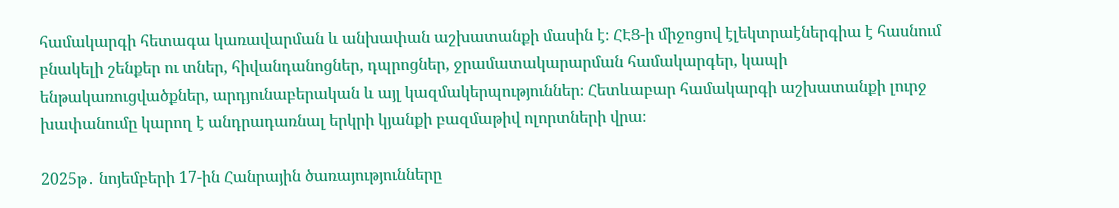համակարգի հետագա կառավարման և անխափան աշխատանքի մասին է։ ՀԷՑ-ի միջոցով էլեկտրաէներգիա է հասնում բնակելի շենքեր ու տներ, հիվանդանոցներ, դպրոցներ, ջրամատակարարման համակարգեր, կապի ենթակառուցվածքներ, արդյունաբերական և այլ կազմակերպություններ։ Հետևաբար համակարգի աշխատանքի լուրջ խափանումը կարող է անդրադառնալ երկրի կյանքի բազմաթիվ ոլորտների վրա։

2025թ․ նոյեմբերի 17-ին Հանրային ծառայությունները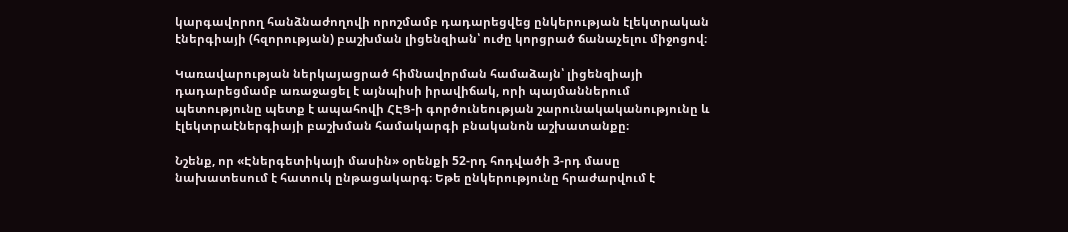կարգավորող հանձնաժողովի որոշմամբ դադարեցվեց ընկերության էլեկտրական էներգիայի (հզորության) բաշխման լիցենզիան՝ ուժը կորցրած ճանաչելու միջոցով։

Կառավարության ներկայացրած հիմնավորման համաձայն՝ լիցենզիայի դադարեցմամբ առաջացել է այնպիսի իրավիճակ, որի պայմաններում պետությունը պետք է ապահովի ՀԷՑ-ի գործունեության շարունակականությունը և էլեկտրաէներգիայի բաշխման համակարգի բնականոն աշխատանքը։

Նշենք, որ «Էներգետիկայի մասին» օրենքի 52-րդ հոդվածի 3-րդ մասը նախատեսում է հատուկ ընթացակարգ։ Եթե ընկերությունը հրաժարվում է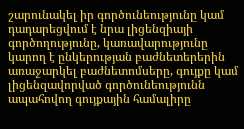շարունակել իր գործունեությունը կամ դադարեցվում է նրա լիցենզիայի գործողությունը, կառավարությունը կարող է ընկերության բաժնետերերին առաջարկել բաժնետոմսերը, գույքը կամ լիցենզավորված գործունեությունն ապահովող գույքային համալիրը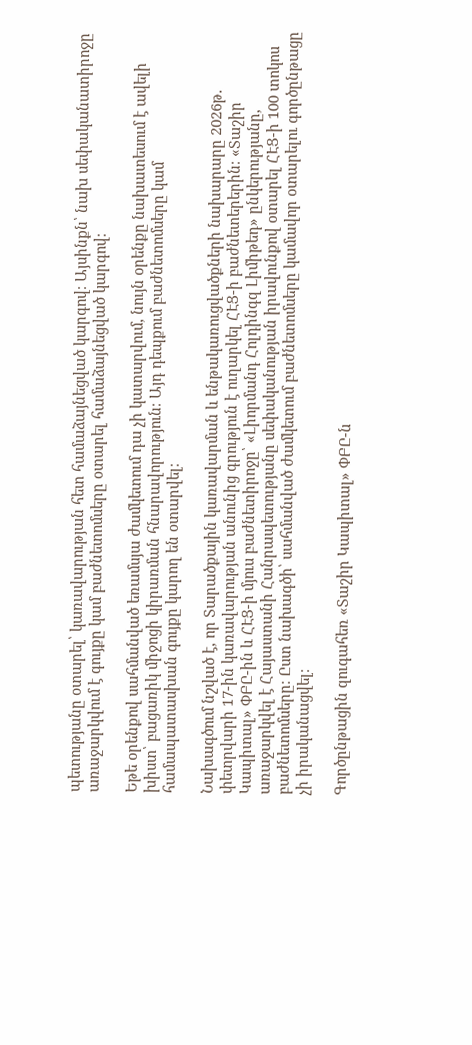պետությանը օտարել՝ կառավարության հետ համաձայնեցված կարգով։ Այսինքն՝ նախ սեփականատիրոջը առաջարկվում է գույքը կամ բաժնետոմսերը օտարել համաձայնեցված կարգով։

Եթե օրենքով սահմանված եռամսյա ժամկետում դա չի կատարվում, նույն օրենքը նախատեսում է ավելի խիստ՝ բացառիկ միջոցի կիրառման հնարավորություն։ Այդ դեպքում բաժնետոմսերը կամ համապատասխան գույքը կարող են օտարվել։

Նախագծում նշված է, որ Տարածքային կառավարման և ենթակառուցվածքների նախարարը 2026թ․ փետրվարի 17-ին կառավարության անունից գրություն է ուղարկել ՀԷՑ-ի բաժնետերերին։ «Տաշիր Կապիտալ» ՓԲԸ-ին և ՀԷՑ-ի մյուս բաժնետիրոջը՝ «Լիորմանդ Հոլդինգզ Լիմիթեդ» ընկերությանը, առաջարկվել է Հայաստանի Հանրապետությանը սեփականության իրավունքով օտարել ՀԷՑ-ի 100 տոկոս բաժնետոմսերը։ Ըստ նախագծի՝ սահմանված ժամկետում բաժնետոմսերը կամավոր օտարելու գործընթացը չի իրականացվել։

Գործընթացին զուգահեռ «Տաշիր Կապիտալ» ՓԲԸ-ն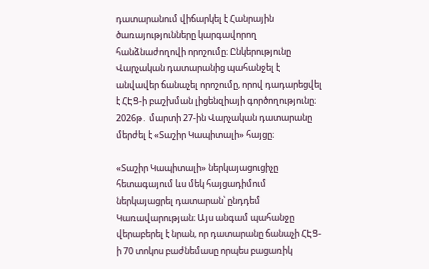դատարանում վիճարկել է Հանրային ծառայությունները կարգավորող հանձնաժողովի որոշումը։ Ընկերությունը Վարչական դատարանից պահանջել է անվավեր ճանաչել որոշումը, որով դադարեցվել է ՀԷՑ-ի բաշխման լիցենզիայի գործողությունը։ 2026թ․ մարտի 27-ին Վարչական դատարանը մերժել է «Տաշիր Կապիտալի» հայցը։

«Տաշիր Կապիտալի» ներկայացուցիչը հետագայում ևս մեկ հայցադիմում ներկայացրել դատարան՝ ընդդեմ Կառավարության։ Այս անգամ պահանջը վերաբերել է նրան, որ դատարանը ճանաչի ՀԷՑ-ի 70 տոկոս բաժնեմասը որպես բացառիկ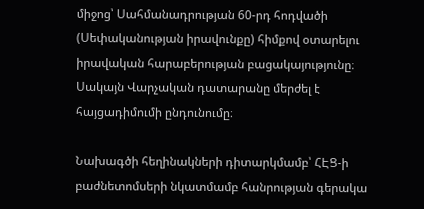միջոց՝ Սահմանադրության 60-րդ հոդվածի (Սեփականության իրավունքը) հիմքով օտարելու իրավական հարաբերության բացակայությունը։ Սակայն Վարչական դատարանը մերժել է հայցադիմումի ընդունումը։

Նախագծի հեղինակների դիտարկմամբ՝ ՀԷՑ-ի բաժնետոմսերի նկատմամբ հանրության գերակա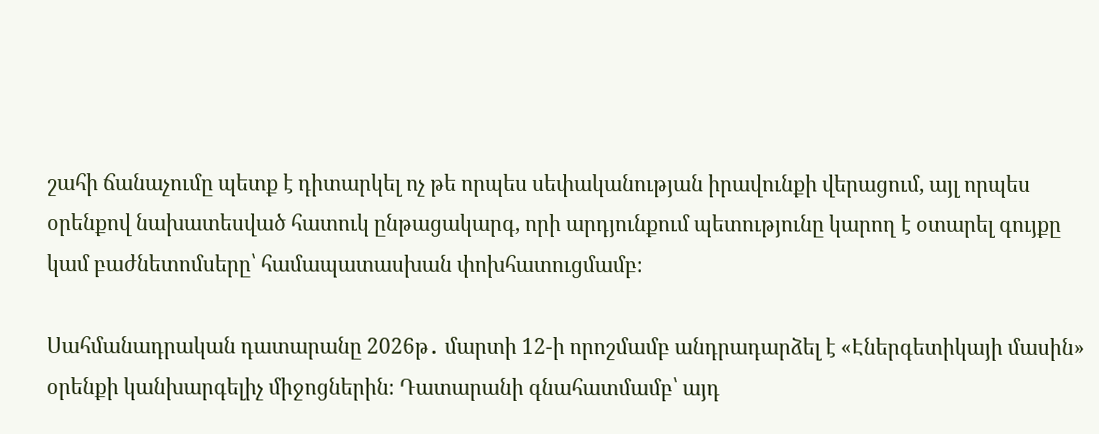շահի ճանաչումը պետք է դիտարկել ոչ թե որպես սեփականության իրավունքի վերացում, այլ որպես օրենքով նախատեսված հատուկ ընթացակարգ, որի արդյունքում պետությունը կարող է օտարել գույքը կամ բաժնետոմսերը՝ համապատասխան փոխհատուցմամբ։

Սահմանադրական դատարանը 2026թ․ մարտի 12-ի որոշմամբ անդրադարձել է «Էներգետիկայի մասին» օրենքի կանխարգելիչ միջոցներին։ Դատարանի գնահատմամբ՝ այդ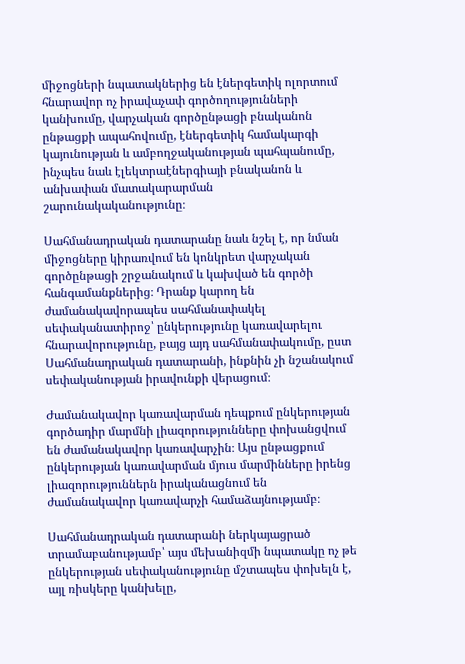միջոցների նպատակներից են էներգետիկ ոլորտում հնարավոր ոչ իրավաչափ գործողությունների կանխումը, վարչական գործընթացի բնականոն ընթացքի ապահովումը, էներգետիկ համակարգի կայունության և ամբողջականության պահպանումը, ինչպես նաև էլեկտրաէներգիայի բնականոն և անխափան մատակարարման շարունակականությունը։

Սահմանադրական դատարանը նաև նշել է, որ նման միջոցները կիրառվում են կոնկրետ վարչական գործընթացի շրջանակում և կախված են գործի հանգամանքներից։ Դրանք կարող են ժամանակավորապես սահմանափակել սեփականատիրոջ՝ ընկերությունը կառավարելու հնարավորությունը, բայց այդ սահմանափակումը, ըստ Սահմանադրական դատարանի, ինքնին չի նշանակում սեփականության իրավունքի վերացում։

Ժամանակավոր կառավարման դեպքում ընկերության գործադիր մարմնի լիազորությունները փոխանցվում են ժամանակավոր կառավարչին։ Այս ընթացքում ընկերության կառավարման մյուս մարմինները իրենց լիազորություններն իրականացնում են ժամանակավոր կառավարչի համաձայնությամբ։

Սահմանադրական դատարանի ներկայացրած տրամաբանությամբ՝ այս մեխանիզմի նպատակը ոչ թե ընկերության սեփականությունը մշտապես փոխելն է, այլ ռիսկերը կանխելը,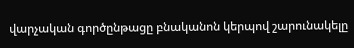վարչական գործընթացը բնականոն կերպով շարունակելը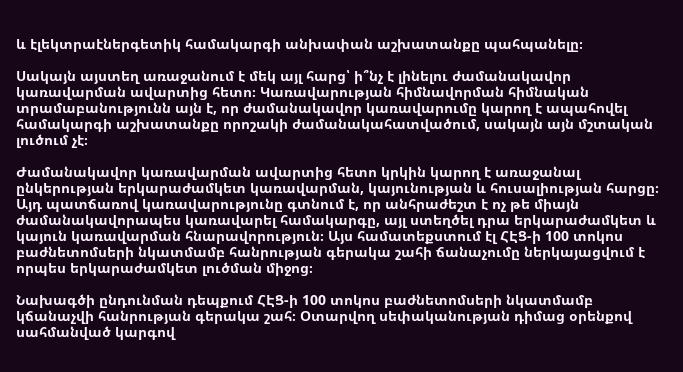և էլեկտրաէներգետիկ համակարգի անխափան աշխատանքը պահպանելը։

Սակայն այստեղ առաջանում է մեկ այլ հարց՝ ի՞նչ է լինելու ժամանակավոր կառավարման ավարտից հետո։ Կառավարության հիմնավորման հիմնական տրամաբանությունն այն է, որ ժամանակավոր կառավարումը կարող է ապահովել համակարգի աշխատանքը որոշակի ժամանակահատվածում, սակայն այն մշտական լուծում չէ։

Ժամանակավոր կառավարման ավարտից հետո կրկին կարող է առաջանալ ընկերության երկարաժամկետ կառավարման, կայունության և հուսալիության հարցը։ Այդ պատճառով կառավարությունը գտնում է, որ անհրաժեշտ է ոչ թե միայն ժամանակավորապես կառավարել համակարգը, այլ ստեղծել դրա երկարաժամկետ և կայուն կառավարման հնարավորություն։ Այս համատեքստում էլ ՀԷՑ-ի 100 տոկոս բաժնետոմսերի նկատմամբ հանրության գերակա շահի ճանաչումը ներկայացվում է որպես երկարաժամկետ լուծման միջոց։

Նախագծի ընդունման դեպքում ՀԷՑ-ի 100 տոկոս բաժնետոմսերի նկատմամբ կճանաչվի հանրության գերակա շահ։ Օտարվող սեփականության դիմաց օրենքով սահմանված կարգով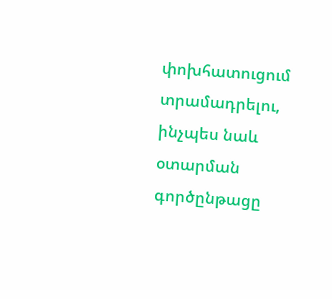փոխհատուցում տրամադրելու, ինչպես նաև օտարման գործընթացը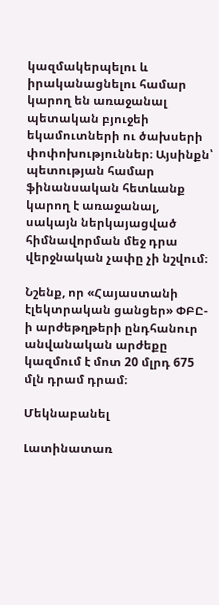կազմակերպելու և իրականացնելու համար կարող են առաջանալ պետական բյուջեի եկամուտների ու ծախսերի փոփոխություններ։ Այսինքն՝ պետության համար ֆինանսական հետևանք կարող է առաջանալ, սակայն ներկայացված հիմնավորման մեջ դրա վերջնական չափը չի նշվում։

Նշենք, որ «Հայաստանի էլեկտրական ցանցեր» ՓԲԸ-ի արժեթղթերի ընդհանուր անվանական արժեքը կազմում է մոտ 20 մլրդ 675 մլն դրամ դրամ։

Մեկնաբանել

Լատինատառ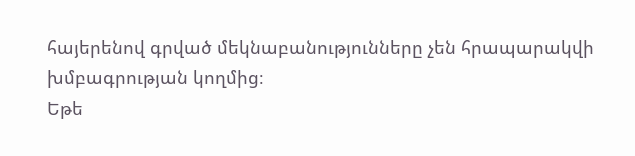հայերենով գրված մեկնաբանությունները չեն հրապարակվի խմբագրության կողմից։
Եթե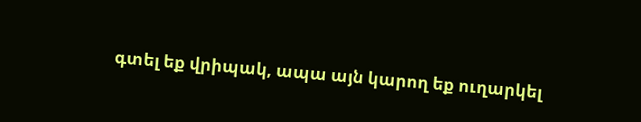գտել եք վրիպակ, ապա այն կարող եք ուղարկել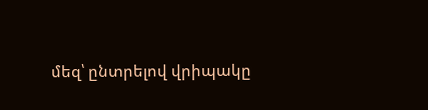մեզ՝ ընտրելով վրիպակը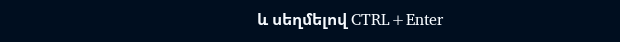և սեղմելով CTRL+Enter